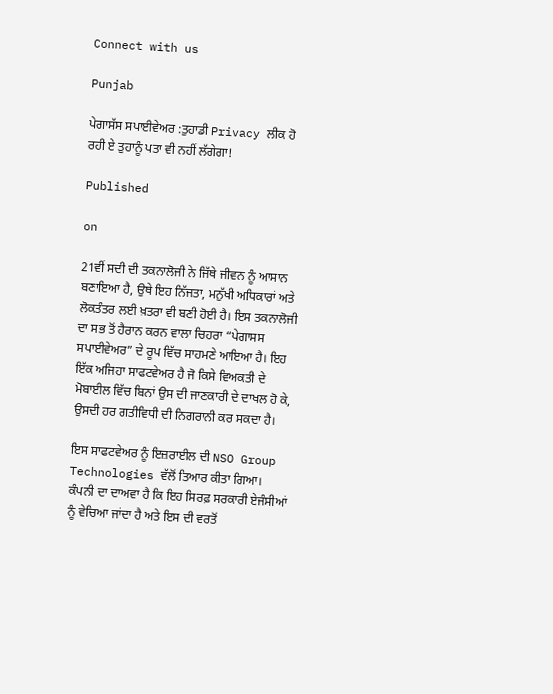Connect with us

Punjab

ਪੇਗਾਸੱਸ ਸਪਾਈਵੇਅਰ :ਤੁਹਾਡੀ Privacy ਲੀਕ ਹੋ ਰਹੀ ਏ ਤੁਹਾਨੂੰ ਪਤਾ ਵੀ ਨਹੀਂ ਲੱਗੇਗਾ!

Published

on

21ਵੀਂ ਸਦੀ ਦੀ ਤਕਨਾਲੋਜੀ ਨੇ ਜਿੱਥੇ ਜੀਵਨ ਨੂੰ ਆਸਾਨ ਬਣਾਇਆ ਹੈ, ਉਥੇ ਇਹ ਨਿੱਜਤਾ, ਮਨੁੱਖੀ ਅਧਿਕਾਰਾਂ ਅਤੇ ਲੋਕਤੰਤਰ ਲਈ ਖ਼ਤਰਾ ਵੀ ਬਣੀ ਹੋਈ ਹੈ। ਇਸ ਤਕਨਾਲੋਜੀ ਦਾ ਸਭ ਤੋਂ ਹੈਰਾਨ ਕਰਨ ਵਾਲਾ ਚਿਹਰਾ “ਪੇਗਾਸਸ ਸਪਾਈਵੇਅਰ” ਦੇ ਰੂਪ ਵਿੱਚ ਸਾਹਮਣੇ ਆਇਆ ਹੈ। ਇਹ ਇੱਕ ਅਜਿਹਾ ਸਾਫਟਵੇਅਰ ਹੈ ਜੋ ਕਿਸੇ ਵਿਅਕਤੀ ਦੇ ਮੋਬਾਈਲ ਵਿੱਚ ਬਿਨਾਂ ਉਸ ਦੀ ਜਾਣਕਾਰੀ ਦੇ ਦਾਖਲ ਹੋ ਕੇ, ਉਸਦੀ ਹਰ ਗਤੀਵਿਧੀ ਦੀ ਨਿਗਰਾਨੀ ਕਰ ਸਕਦਾ ਹੈ।

ਇਸ ਸਾਫਟਵੇਅਰ ਨੂੰ ਇਜ਼ਰਾਈਲ ਦੀ NSO Group Technologies ਵੱਲੋਂ ਤਿਆਰ ਕੀਤਾ ਗਿਆ। ਕੰਪਨੀ ਦਾ ਦਾਅਵਾ ਹੈ ਕਿ ਇਹ ਸਿਰਫ਼ ਸਰਕਾਰੀ ਏਜੰਸੀਆਂ ਨੂੰ ਵੇਚਿਆ ਜਾਂਦਾ ਹੈ ਅਤੇ ਇਸ ਦੀ ਵਰਤੋਂ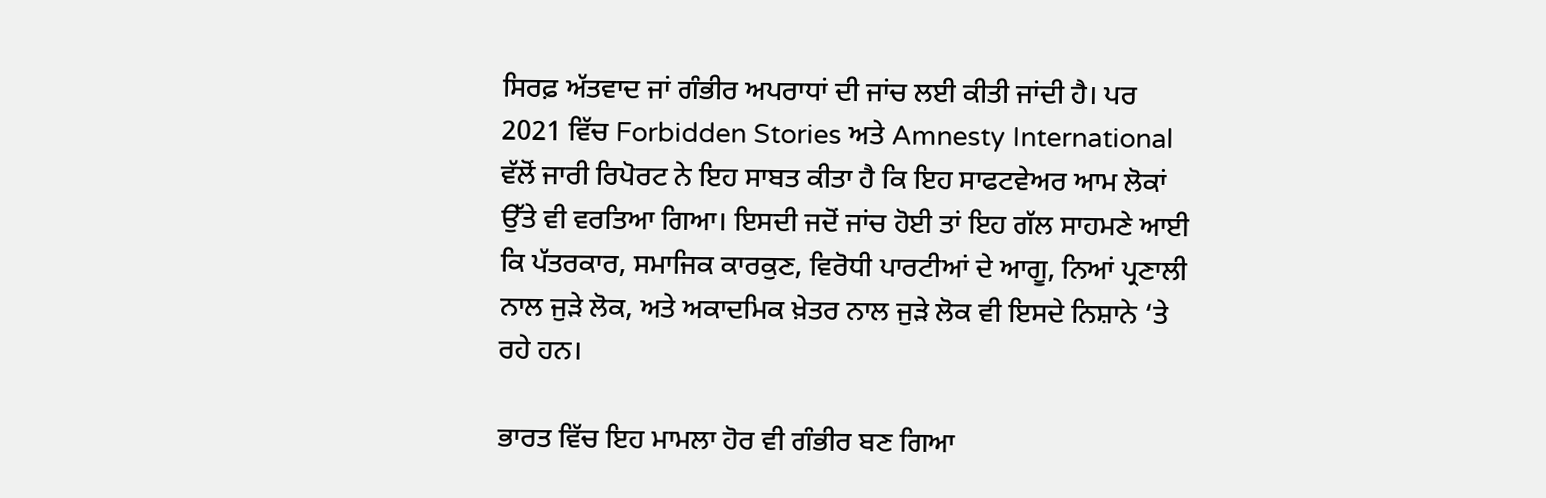ਸਿਰਫ਼ ਅੱਤਵਾਦ ਜਾਂ ਗੰਭੀਰ ਅਪਰਾਧਾਂ ਦੀ ਜਾਂਚ ਲਈ ਕੀਤੀ ਜਾਂਦੀ ਹੈ। ਪਰ 2021 ਵਿੱਚ Forbidden Stories ਅਤੇ Amnesty International ਵੱਲੋਂ ਜਾਰੀ ਰਿਪੋਰਟ ਨੇ ਇਹ ਸਾਬਤ ਕੀਤਾ ਹੈ ਕਿ ਇਹ ਸਾਫਟਵੇਅਰ ਆਮ ਲੋਕਾਂ ਉੱਤੇ ਵੀ ਵਰਤਿਆ ਗਿਆ। ਇਸਦੀ ਜਦੋਂ ਜਾਂਚ ਹੋਈ ਤਾਂ ਇਹ ਗੱਲ ਸਾਹਮਣੇ ਆਈ ਕਿ ਪੱਤਰਕਾਰ, ਸਮਾਜਿਕ ਕਾਰਕੁਣ, ਵਿਰੋਧੀ ਪਾਰਟੀਆਂ ਦੇ ਆਗੂ, ਨਿਆਂ ਪ੍ਰਣਾਲੀ ਨਾਲ ਜੁੜੇ ਲੋਕ, ਅਤੇ ਅਕਾਦਮਿਕ ਖ਼ੇਤਰ ਨਾਲ ਜੁੜੇ ਲੋਕ ਵੀ ਇਸਦੇ ਨਿਸ਼ਾਨੇ ‘ਤੇ ਰਹੇ ਹਨ।

ਭਾਰਤ ਵਿੱਚ ਇਹ ਮਾਮਲਾ ਹੋਰ ਵੀ ਗੰਭੀਰ ਬਣ ਗਿਆ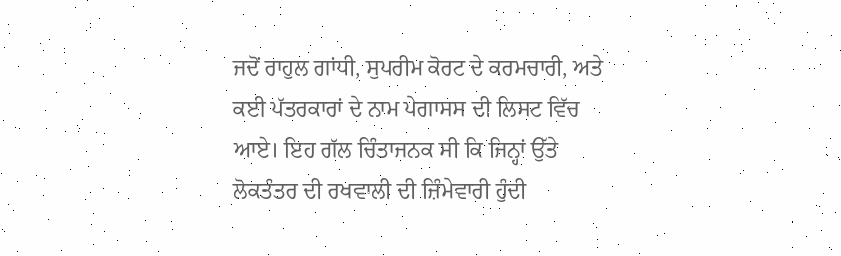ਜਦੋਂ ਰਾਹੁਲ ਗਾਂਧੀ, ਸੁਪਰੀਮ ਕੋਰਟ ਦੇ ਕਰਮਚਾਰੀ, ਅਤੇ ਕਈ ਪੱਤਰਕਾਰਾਂ ਦੇ ਨਾਮ ਪੇਗਾਸਸ ਦੀ ਲਿਸਟ ਵਿੱਚ ਆਏ। ਇਹ ਗੱਲ ਚਿੰਤਾਜਨਕ ਸੀ ਕਿ ਜਿਨ੍ਹਾਂ ਉੱਤੇ ਲੋਕਤੰਤਰ ਦੀ ਰਖਵਾਲੀ ਦੀ ਜ਼ਿੰਮੇਵਾਰੀ ਹੁੰਦੀ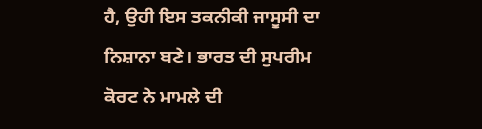ਹੈ, ਉਹੀ ਇਸ ਤਕਨੀਕੀ ਜਾਸੂਸੀ ਦਾ ਨਿਸ਼ਾਨਾ ਬਣੇ। ਭਾਰਤ ਦੀ ਸੁਪਰੀਮ ਕੋਰਟ ਨੇ ਮਾਮਲੇ ਦੀ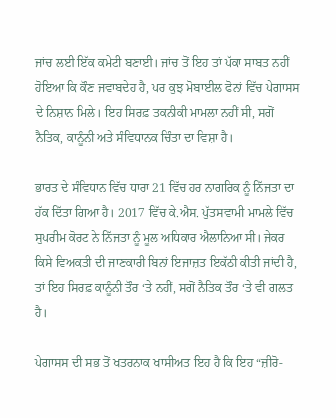ਜਾਂਚ ਲਈ ਇੱਕ ਕਮੇਟੀ ਬਣਾਈ। ਜਾਂਚ ਤੋਂ ਇਹ ਤਾਂ ਪੱਕਾ ਸਾਬਤ ਨਹੀਂ ਹੋਇਆ ਕਿ ਕੌਣ ਜਵਾਬਦੇਹ ਹੈ, ਪਰ ਕੁਝ ਮੋਬਾਈਲ ਫੋਨਾਂ ਵਿੱਚ ਪੇਗਾਸਸ ਦੇ ਨਿਸ਼ਾਨ ਮਿਲੇ। ਇਹ ਸਿਰਫ਼ ਤਕਨੀਕੀ ਮਾਮਲਾ ਨਹੀਂ ਸੀ, ਸਗੋਂ ਨੈਤਿਕ, ਕਾਨੂੰਨੀ ਅਤੇ ਸੰਵਿਧਾਨਕ ਚਿੰਤਾ ਦਾ ਵਿਸ਼ਾ ਹੈ।

ਭਾਰਤ ਦੇ ਸੰਵਿਧਾਨ ਵਿੱਚ ਧਾਰਾ 21 ਵਿੱਚ ਹਰ ਨਾਗਰਿਕ ਨੂੰ ਨਿੱਜਤਾ ਦਾ ਹੱਕ ਦਿੱਤਾ ਗਿਆ ਹੈ। 2017 ਵਿੱਚ ਕੇ.ਐਸ. ਪੁੱਤਸਵਾਮੀ ਮਾਮਲੇ ਵਿੱਚ ਸੁਪਰੀਮ ਕੋਰਟ ਨੇ ਨਿੱਜਤਾ ਨੂੰ ਮੂਲ ਅਧਿਕਾਰ ਐਲਾਨਿਆ ਸੀ। ਜੇਕਰ ਕਿਸੇ ਵਿਅਕਤੀ ਦੀ ਜਾਣਕਾਰੀ ਬਿਨਾਂ ਇਜਾਜ਼ਤ ਇਕੱਠੀ ਕੀਤੀ ਜਾਂਦੀ ਹੈ, ਤਾਂ ਇਹ ਸਿਰਫ਼ ਕਾਨੂੰਨੀ ਤੌਰ ‘ਤੇ ਨਹੀਂ, ਸਗੋਂ ਨੈਤਿਕ ਤੌਰ ‘ਤੇ ਵੀ ਗਲਤ ਹੈ।

ਪੇਗਾਸਸ ਦੀ ਸਭ ਤੋਂ ਖਤਰਨਾਕ ਖਾਸੀਅਤ ਇਹ ਹੈ ਕਿ ਇਹ “ਜ਼ੀਰੋ-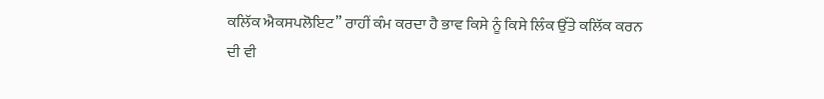ਕਲਿੱਕ ਐਕਸਪਲੋਇਟ” ਰਾਹੀਂ ਕੰਮ ਕਰਦਾ ਹੈ ਭਾਵ ਕਿਸੇ ਨੂੰ ਕਿਸੇ ਲਿੰਕ ਉੱਤੇ ਕਲਿੱਕ ਕਰਨ ਦੀ ਵੀ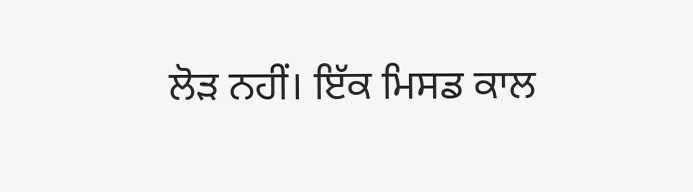ਲੋੜ ਨਹੀਂ। ਇੱਕ ਮਿਸਡ ਕਾਲ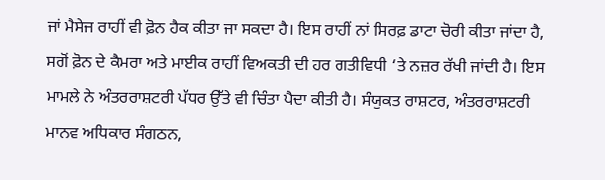ਜਾਂ ਮੈਸੇਜ ਰਾਹੀਂ ਵੀ ਫ਼ੋਨ ਹੈਕ ਕੀਤਾ ਜਾ ਸਕਦਾ ਹੈ। ਇਸ ਰਾਹੀਂ ਨਾਂ ਸਿਰਫ਼ ਡਾਟਾ ਚੋਰੀ ਕੀਤਾ ਜਾਂਦਾ ਹੈ, ਸਗੋਂ ਫ਼ੋਨ ਦੇ ਕੈਮਰਾ ਅਤੇ ਮਾਈਕ ਰਾਹੀਂ ਵਿਅਕਤੀ ਦੀ ਹਰ ਗਤੀਵਿਧੀ ‘ਤੇ ਨਜ਼ਰ ਰੱਖੀ ਜਾਂਦੀ ਹੈ। ਇਸ ਮਾਮਲੇ ਨੇ ਅੰਤਰਰਾਸ਼ਟਰੀ ਪੱਧਰ ਉੱਤੇ ਵੀ ਚਿੰਤਾ ਪੈਦਾ ਕੀਤੀ ਹੈ। ਸੰਯੁਕਤ ਰਾਸ਼ਟਰ, ਅੰਤਰਰਾਸ਼ਟਰੀ ਮਾਨਵ ਅਧਿਕਾਰ ਸੰਗਠਨ,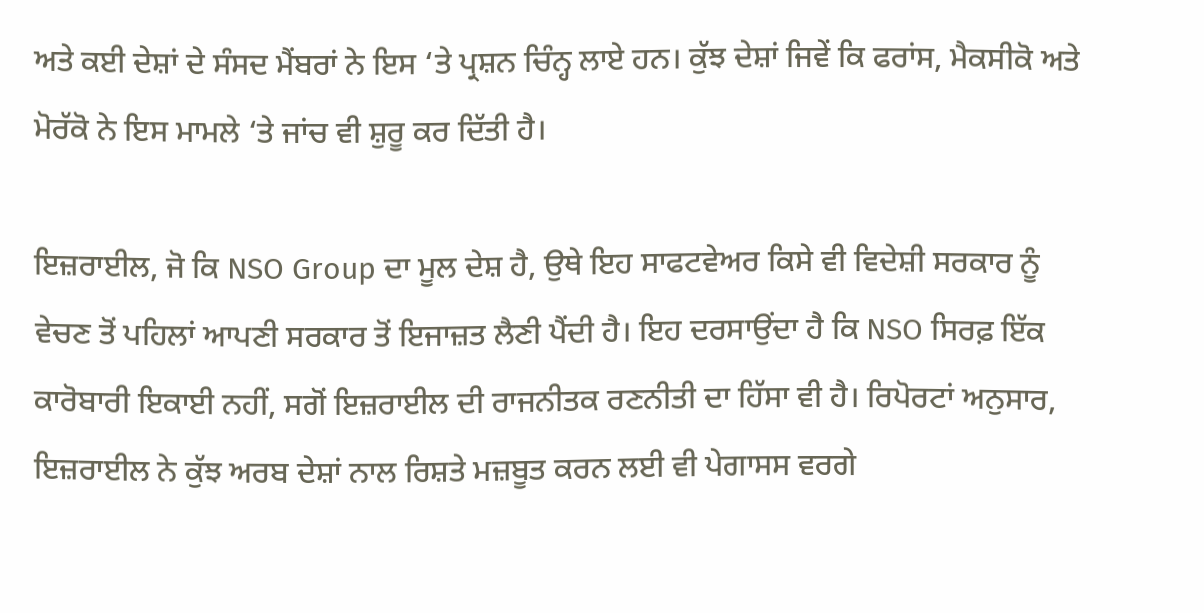ਅਤੇ ਕਈ ਦੇਸ਼ਾਂ ਦੇ ਸੰਸਦ ਮੈਂਬਰਾਂ ਨੇ ਇਸ ‘ਤੇ ਪ੍ਰਸ਼ਨ ਚਿੰਨ੍ਹ ਲਾਏ ਹਨ। ਕੁੱਝ ਦੇਸ਼ਾਂ ਜਿਵੇਂ ਕਿ ਫਰਾਂਸ, ਮੈਕਸੀਕੋ ਅਤੇ ਮੋਰੱਕੋ ਨੇ ਇਸ ਮਾਮਲੇ ‘ਤੇ ਜਾਂਚ ਵੀ ਸ਼ੁਰੂ ਕਰ ਦਿੱਤੀ ਹੈ।

ਇਜ਼ਰਾਈਲ, ਜੋ ਕਿ NSO Group ਦਾ ਮੂਲ ਦੇਸ਼ ਹੈ, ਉਥੇ ਇਹ ਸਾਫਟਵੇਅਰ ਕਿਸੇ ਵੀ ਵਿਦੇਸ਼ੀ ਸਰਕਾਰ ਨੂੰ ਵੇਚਣ ਤੋਂ ਪਹਿਲਾਂ ਆਪਣੀ ਸਰਕਾਰ ਤੋਂ ਇਜਾਜ਼ਤ ਲੈਣੀ ਪੈਂਦੀ ਹੈ। ਇਹ ਦਰਸਾਉਂਦਾ ਹੈ ਕਿ NSO ਸਿਰਫ਼ ਇੱਕ ਕਾਰੋਬਾਰੀ ਇਕਾਈ ਨਹੀਂ, ਸਗੋਂ ਇਜ਼ਰਾਈਲ ਦੀ ਰਾਜਨੀਤਕ ਰਣਨੀਤੀ ਦਾ ਹਿੱਸਾ ਵੀ ਹੈ। ਰਿਪੋਰਟਾਂ ਅਨੁਸਾਰ, ਇਜ਼ਰਾਈਲ ਨੇ ਕੁੱਝ ਅਰਬ ਦੇਸ਼ਾਂ ਨਾਲ ਰਿਸ਼ਤੇ ਮਜ਼ਬੂਤ ਕਰਨ ਲਈ ਵੀ ਪੇਗਾਸਸ ਵਰਗੇ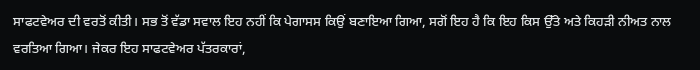ਸਾਫਟਵੇਅਰ ਦੀ ਵਰਤੋਂ ਕੀਤੀ। ਸਭ ਤੋਂ ਵੱਡਾ ਸਵਾਲ ਇਹ ਨਹੀਂ ਕਿ ਪੇਗਾਸਸ ਕਿਉਂ ਬਣਾਇਆ ਗਿਆ, ਸਗੋਂ ਇਹ ਹੈ ਕਿ ਇਹ ਕਿਸ ਉੱਤੇ ਅਤੇ ਕਿਹੜੀ ਨੀਅਤ ਨਾਲ ਵਰਤਿਆ ਗਿਆ। ਜੇਕਰ ਇਹ ਸਾਫਟਵੇਅਰ ਪੱਤਰਕਾਰਾਂ,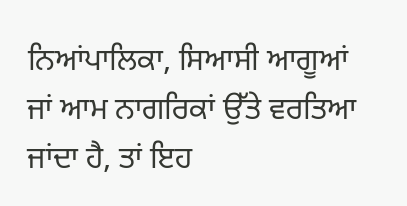ਨਿਆਂਪਾਲਿਕਾ, ਸਿਆਸੀ ਆਗੂਆਂ ਜਾਂ ਆਮ ਨਾਗਰਿਕਾਂ ਉੱਤੇ ਵਰਤਿਆ ਜਾਂਦਾ ਹੈ, ਤਾਂ ਇਹ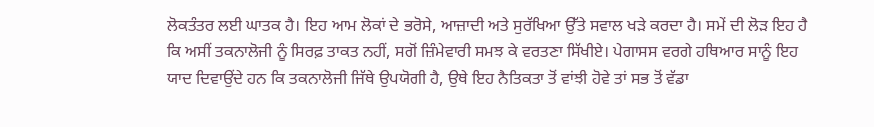ਲੋਕਤੰਤਰ ਲਈ ਘਾਤਕ ਹੈ। ਇਹ ਆਮ ਲੋਕਾਂ ਦੇ ਭਰੋਸੇ, ਆਜ਼ਾਦੀ ਅਤੇ ਸੁਰੱਖਿਆ ਉੱਤੇ ਸਵਾਲ ਖੜੇ ਕਰਦਾ ਹੈ। ਸਮੇਂ ਦੀ ਲੋੜ ਇਹ ਹੈ ਕਿ ਅਸੀਂ ਤਕਨਾਲੋਜੀ ਨੂੰ ਸਿਰਫ਼ ਤਾਕਤ ਨਹੀਂ, ਸਗੋਂ ਜ਼ਿੰਮੇਵਾਰੀ ਸਮਝ ਕੇ ਵਰਤਣਾ ਸਿੱਖੀਏ। ਪੇਗਾਸਸ ਵਰਗੇ ਹਥਿਆਰ ਸਾਨੂੰ ਇਹ ਯਾਦ ਦਿਵਾਉਂਦੇ ਹਨ ਕਿ ਤਕਨਾਲੋਜੀ ਜਿੱਥੇ ਉਪਯੋਗੀ ਹੈ, ਉਥੇ ਇਹ ਨੈਤਿਕਤਾ ਤੋਂ ਵਾਂਝੀ ਹੋਵੇ ਤਾਂ ਸਭ ਤੋਂ ਵੱਡਾ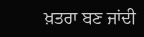ਖ਼ਤਰਾ ਬਣ ਜਾਂਦੀ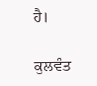ਹੈ।

ਕੁਲਵੰਤ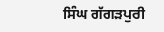ਸਿੰਘ ਗੱਗੜਪੁਰੀ